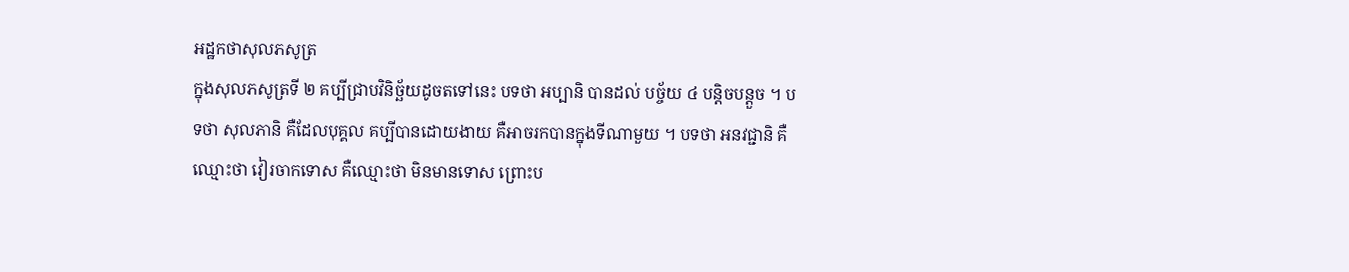អដ្ឋកថាសុលភសូត្រ
ក្នុងសុលភសូត្រទី ២ គប្បីជ្រាបវិនិច្ឆ័យដូចតទៅនេះ បទថា អប្បានិ បានដល់ បច្ច័យ ៤ បន្តិចបន្តួច ។ បទថា សុលភានិ គឺដែលបុគ្គល គប្បីបានដោយងាយ គឺអាចរកបានក្នុងទីណាមួយ ។ បទថា អនវជ្ជានិ គឺ ឈ្មោះថា វៀរចាកទោស គឺឈ្មោះថា មិនមានទោស ព្រោះប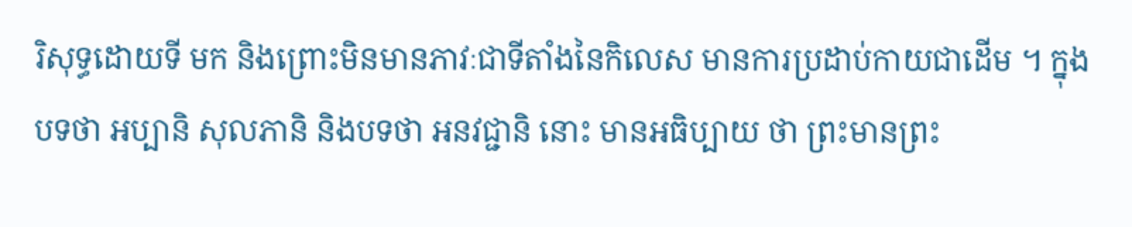រិសុទ្ធដោយទី មក និងព្រោះមិនមានភាវៈជាទីតាំងនៃកិលេស មានការប្រដាប់កាយជាដើម ។ ក្នុងបទថា អប្បានិ សុលភានិ និងបទថា អនវជ្ជានិ នោះ មានអធិប្បាយ ថា ព្រះមានព្រះ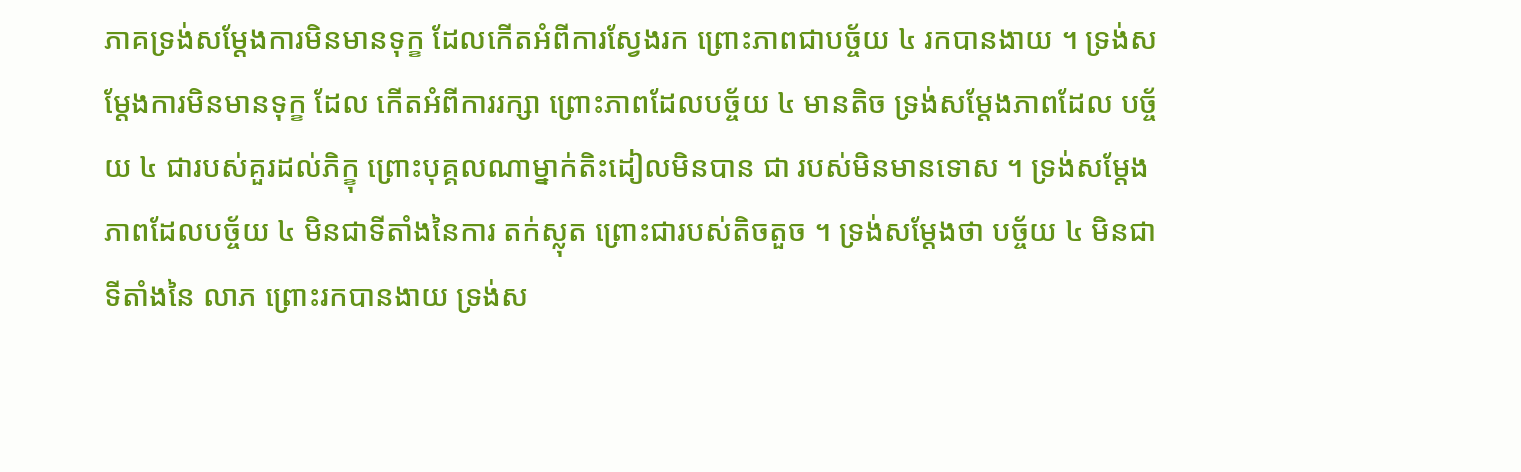ភាគទ្រង់សម្តែងការមិនមានទុក្ខ ដែលកើតអំពីការស្វែងរក ព្រោះភាពជាបច្ច័យ ៤ រកបានងាយ ។ ទ្រង់សម្តែងការមិនមានទុក្ខ ដែល កើតអំពីការរក្សា ព្រោះភាពដែលបច្ច័យ ៤ មានតិច ទ្រង់សម្តែងភាពដែល បច្ច័យ ៤ ជារបស់គួរដល់ភិក្ខុ ព្រោះបុគ្គលណាម្នាក់តិះដៀលមិនបាន ជា របស់មិនមានទោស ។ ទ្រង់សម្តែងភាពដែលបច្ច័យ ៤ មិនជាទីតាំងនៃការ តក់ស្លុត ព្រោះជារបស់តិចតួច ។ ទ្រង់សម្តែងថា បច្ច័យ ៤ មិនជាទីតាំងនៃ លាភ ព្រោះរកបានងាយ ទ្រង់ស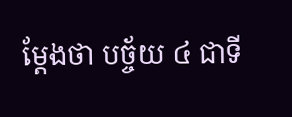ម្តែងថា បច្ច័យ ៤ ជាទី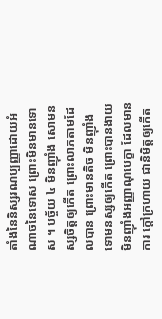តាំងនៃនិស្សរណប្បញ្ញាដោយអំណាចនៃទោស ព្រោះមិនមានទោស ។ បច្ច័យ ៤ មិនញ៉ាំង សោមនស្សចិត្តឲ្យកើត ព្រោះលាភតាមដែលបាន ព្រោះមានតិច មិនញ៉ាំង ទោមនស្សឲ្យកើត ព្រោះបានងាយ មិនញ៉ាំងអញ្ញាណុបេក្ខា ដែលមានការ ក្តៅក្រហាយ ជានិមិត្តឲ្យកើត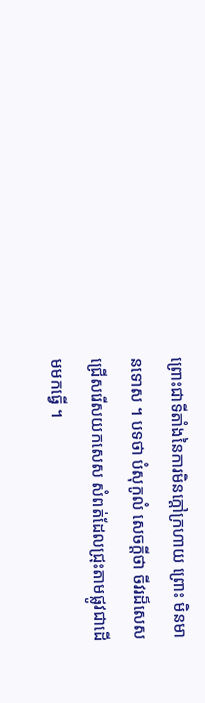ព្រោះជាទីតាំងនៃការមិនក្តៅក្រហាយ ព្រោះ មិនមានទោស ។ បទថា បំសុកូលំ សេចក្តីថា ចីវរដ៏សេស ជ្រើសរើសយកសេស សំពត់ដែលជ្រុះតាមផ្លូវជាដើមមកធ្វើ ។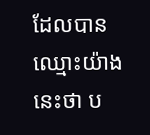ដែលបានឈ្មោះយ៉ាងនេះថា ប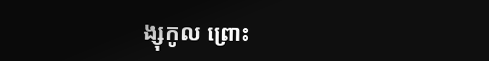ង្សុកូល ព្រោះ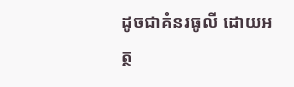ដូចជាគំនរធូលី ដោយអត្ថ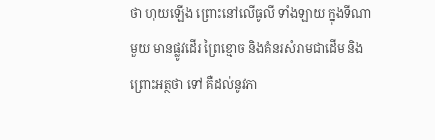ថា ហុយឡើង ព្រោះនៅលើធូលី ទាំងឡាយ ក្នុងទីណាមួយ មានផ្លូវដើរ ព្រៃខ្មោច និងគំនរសំរាមជាដើម និង ព្រោះអត្ថថា ទៅ គឺដល់នូវភា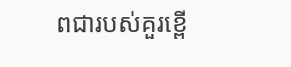ពជារបស់គួរខ្ពើ